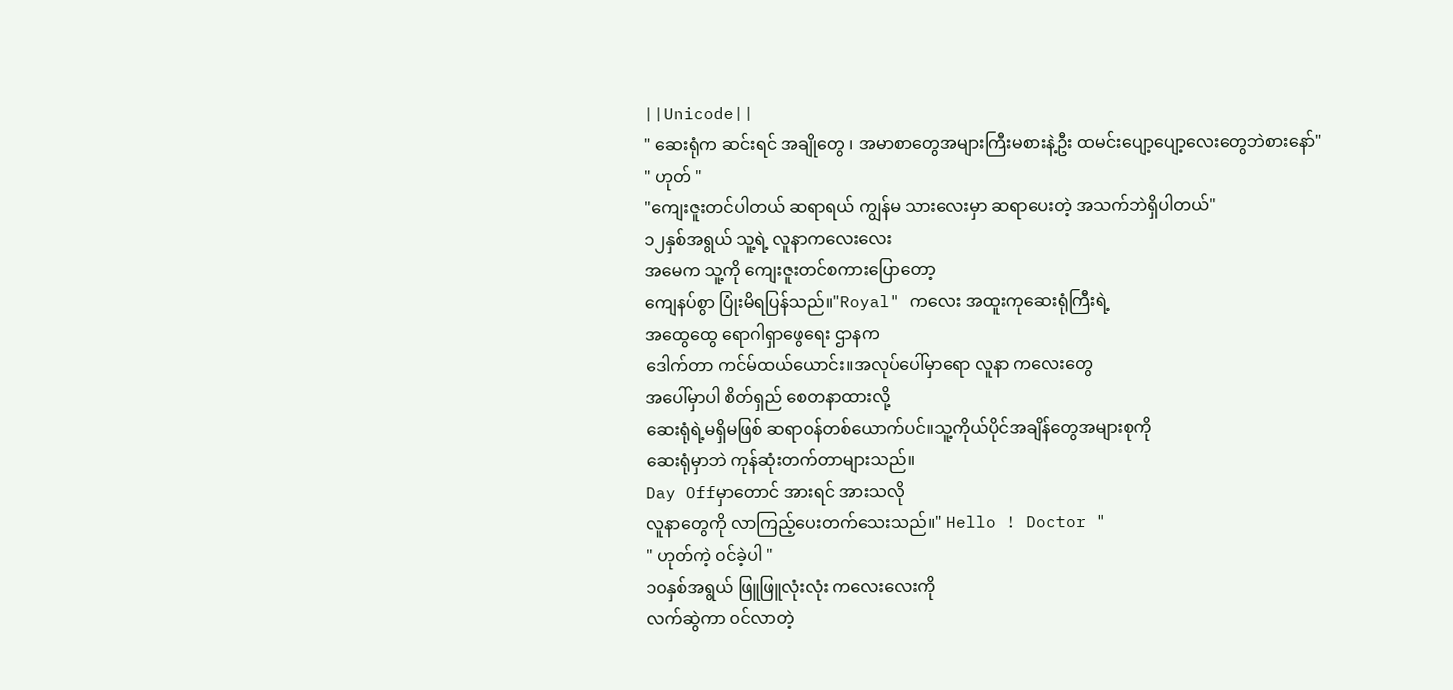||Unicode||
" ဆေးရုံက ဆင်းရင် အချိုတွေ ၊ အမာစာတွေအများကြီးမစားနဲ့ဦး ထမင်းပျော့ပျော့လေးတွေဘဲစားနော်"
" ဟုတ် "
"ကျေးဇူးတင်ပါတယ် ဆရာရယ် ကျွန်မ သားလေးမှာ ဆရာပေးတဲ့ အသက်ဘဲရှိပါတယ်"
၁၂နှစ်အရွယ် သူ့ရဲ့ လူနာကလေးလေး
အမေက သူ့ကို ကျေးဇူးတင်စကားပြောတော့
ကျေနပ်စွာ ပြုံးမိရပြန်သည်။"Royal" ကလေး အထူးကုဆေးရုံကြီးရဲ့
အထွေထွေ ရောဂါရှာဖွေရေး ဌာနက
ဒေါက်တာ ကင်မ်ထယ်ယောင်း။အလုပ်ပေါ်မှာရော လူနာ ကလေးတွေ
အပေါ်မှာပါ စိတ်ရှည် စေတနာထားလို့
ဆေးရုံရဲ့မရှိမဖြစ် ဆရာ၀န်တစ်ယောက်ပင်။သူ့ကိုယ်ပိုင်အချိန်တွေအများစုကို
ဆေးရုံမှာဘဲ ကုန်ဆုံးတက်တာများသည်။
Day Offမှာတောင် အားရင် အားသလို
လူနာတွေကို လာကြည့်ပေးတက်သေးသည်။" Hello ! Doctor "
" ဟုတ်ကဲ့ ၀င်ခဲ့ပါ "
၁၀နှစ်အရွယ် ဖြူဖြူလုံးလုံး ကလေးလေးကို
လက်ဆွဲကာ ၀င်လာတဲ့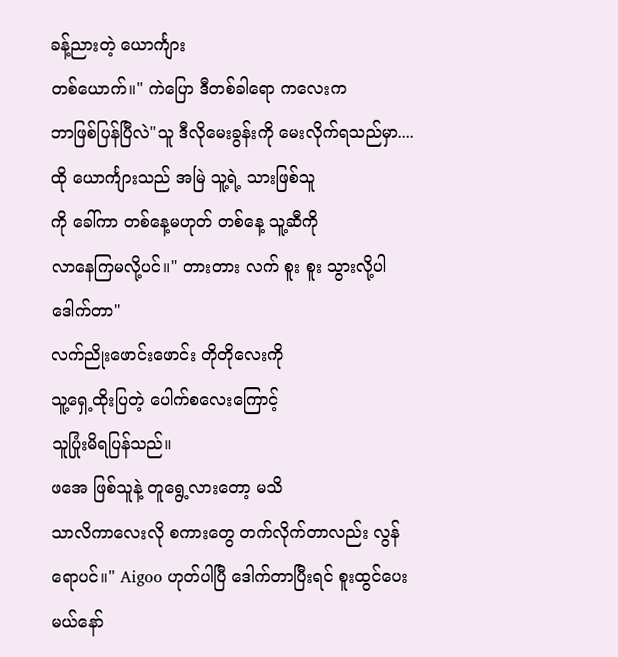ခန့်ညားတဲ့ ယောင်္ကျား
တစ်ယောက်။" ကဲပြော ဒီတစ်ခါရော ကလေးက
ဘာဖြစ်ပြန်ပြီလဲ"သူ ဒီလိုမေးခွန်းကို မေးလိုက်ရသည်မှာ....
ထို ယောင်္ကျားသည် အမြဲ သူ့ရဲ့ သားဖြစ်သူ
ကို ခေါ်ကာ တစ်နေ့မဟုတ် တစ်နေ့ သူ့ဆီကို
လာနေကြမလို့ပင်။" တားတား လက် စူး စူး သွားလို့ပါ ဒေါက်တာ"
လက်ညိုးဖောင်းဖောင်း တိုတိုလေးကို
သူ့ရှေ့ထိုးပြတဲ့ ပေါက်စလေးကြောင့်
သူပြုံးမိရပြန်သည်။
ဖအေ ဖြစ်သူနဲ့ တူရွေ့လားတော့ မသိ
သာလိကာလေးလို စကားတွေ တက်လိုက်တာလည်း လွန်ရောပင်။" Aigoo ဟုတ်ပါပြီ ဒေါက်တာပြီးရင် စူးထွင်ပေးမယ်နော်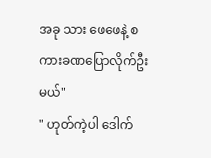အခု သား ဖေဖေနဲ့ စကားခဏပြောလိုက်ဦးမယ်"
" ဟုတ်ကဲ့ပါ ဒေါက်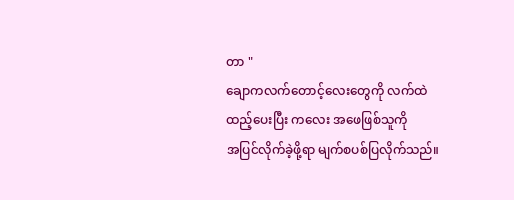တာ "
ချောကလက်တောင့်လေးတွေကို လက်ထဲ
ထည့်ပေးပြီး ကလေး အဖေဖြစ်သူကို
အပြင်လိုက်ခဲ့ဖို့ရာ မျက်စပစ်ပြလိုက်သည်။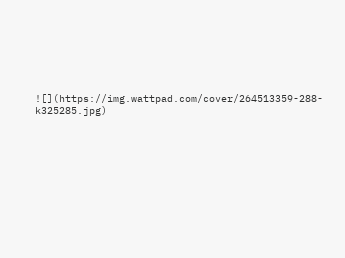![](https://img.wattpad.com/cover/264513359-288-k325285.jpg)